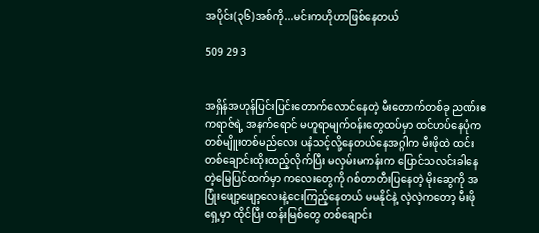အပိုင်း(၃၆)အစ်ကို...မင်းကဟိုဟာဖြစ်နေတယ်

509 29 3


အရှိန်အဟုန်ပြင်းပြင်းတောက်လောင်နေတဲ့ မီးတောက်တစ်ခု ညဏ်းဧကရာဇ်ရဲ့ အနက်ရောင် မဟူရာမျက်ဝန်းတွေထပ်မှာ ထင်ဟပ်နေပုံက တစ်မျိူးတစ်မည်လေး ပနံသင့်လို့နေတယ်နေအဂ္ဂါက မီးဖိုထဲ ထင်းတစ်ချောင်းထိုးထည့်လိုက်ပြီး မလှမ်းမကန်းက ပြောင်သလင်းခါနေတဲ့မြေပြင်ထက်မှာ ကလေးတွေကို ဂစ်တာတီးပြနေတဲ့ မိုးဆွေကို အပြုံးဖျော့ဖျော့လေးနဲ့ငေးကြည့်နေတယ် မမနိုင်နဲ့ လဲ့လဲ့ကတော့ မီးဖိုရှေ့မှာ ထိုင်ပြီး ထန်းမြစ်တွေ တစ်ချောင်း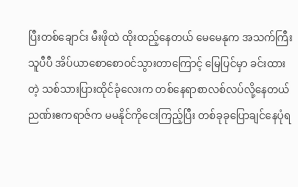ပြီးတစ်ချောင်း မီးဖိုထဲ ထိုးထည့်နေတယ် မေမေနုက အသက်ကြီးသူပီပီ အိပ်ယာစောစောဝင်သွားတာကြောင့် မြေပြင်မှာ ခင်းထားတဲ့ သစ်သားပြားထိုင်ခုံလေးက တစ်နေရာစာလစ်လပ်လို့နေတယ် ညဏ်းဧကရာဇ်က မမနိုင်ကိုငေးကြည့်ပြီး တစ်ခုခုပြောချင်နေပုံရ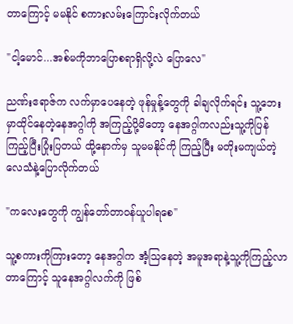တာကြောင့် မမနိုင် စကားလမ်းကြောင်းလိုက်တယ်

"ငါ့မောင်...အစ်မကိုဘာပြောစရာရှိလို့လဲ ပြောလေ"

ညဏ်းဧရာဇ်က လက်မှာပေနေတဲ့ ဖုန်မှုန့်တွေကို ခါချလိုက်ရင်း သူ့ဘေးမှာထိုင်နေတဲ့နေအဂ္ဂါကို အကြည့်ပို့မိတော့ နေအဂ္ဂါကလည်းသူ့ကိုပြန်ကြည့်ပြီးပြုံးပြတယ် ထို့နောက်မှ သူမမနိုင်ကို ကြည့်ပြီး မတိုးမကျယ်တဲ့ လေသံနဲ့ပြောလိုက်တယ်

"ကလေးတွေကို ကျွန်တော်တာဝန်ယူပါရစေ"

သူ့စကားကိုကြားတော့ နေအဂ္ဂါက အံ့သြနေတဲ့ အမူအရာနဲ့သူ့ကိုကြည့်လာတာကြောင့် သူနေအဂ္ဂါလက်ကို ဖြစ်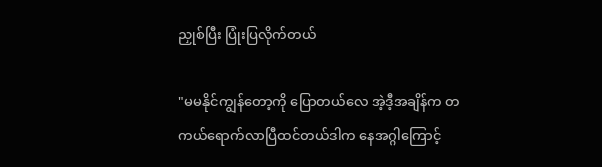ညှုစ်ပြီး ပြုံးပြလိုက်တယ်

"မမနိုင်ကျွန်တော့ကို ပြောတယ်လေ အဲ့ဒီ့အချိန်က တကယ်ရောက်လာပြီထင်တယ်ဒါက နေအဂ္ဂါကြောင့်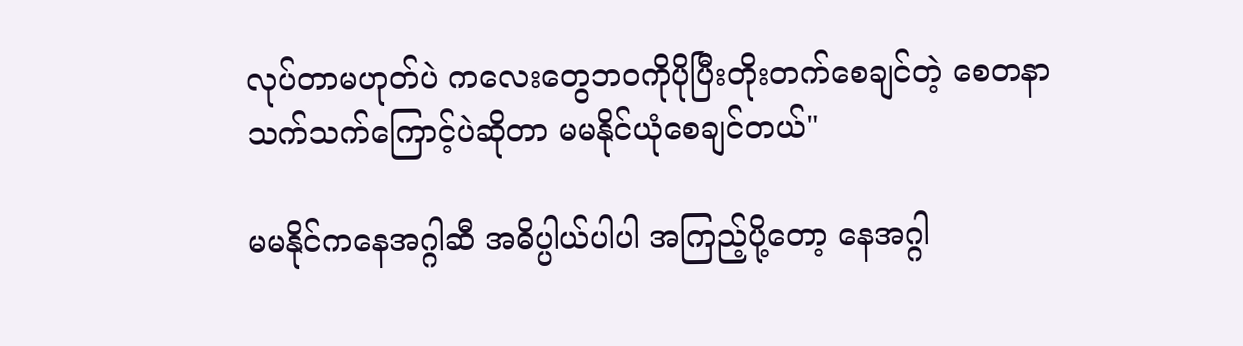လုပ်တာမဟုတ်ပဲ ကလေးတွေဘဝကိုပိုပြီးတိုးတက်စေချင်တဲ့ စေတနာသက်သက်ကြောင့်ပဲဆိုတာ မမနိုင်ယုံစေချင်တယ်"

မမနိုင်ကနေအဂ္ဂါဆီ အဓိပ္ပါယ်ပါပါ အကြည့်ပို့တော့ နေအဂ္ဂါ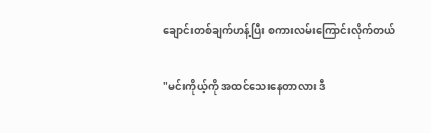ချောင်းတစ်ချက်ဟန့်ပြီး စကားလမ်းကြောင်းလိုက်တယ်

"မင်းကိုယ့်ကို အထင်သေးနေတာလား ဒီ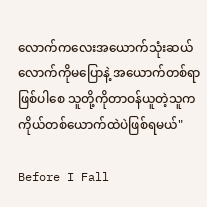လောက်ကလေးအယောက်သုံးဆယ်လောက်ကိုမပြောနဲ့ အယောက်တစ်ရာဖြစ်ပါစေ သူတို့ကိုတာဝန်ယူတဲ့သူက ကိုယ်တစ်ယောက်ထဲပဲဖြစ်ရမယ်"

Before I Fall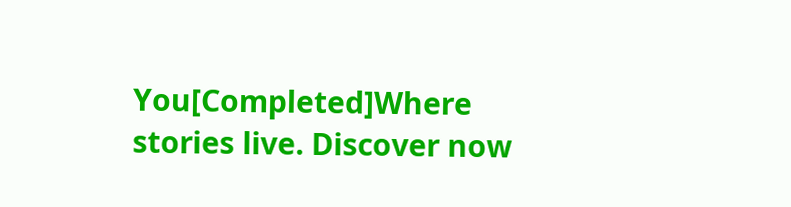You[Completed]Where stories live. Discover now